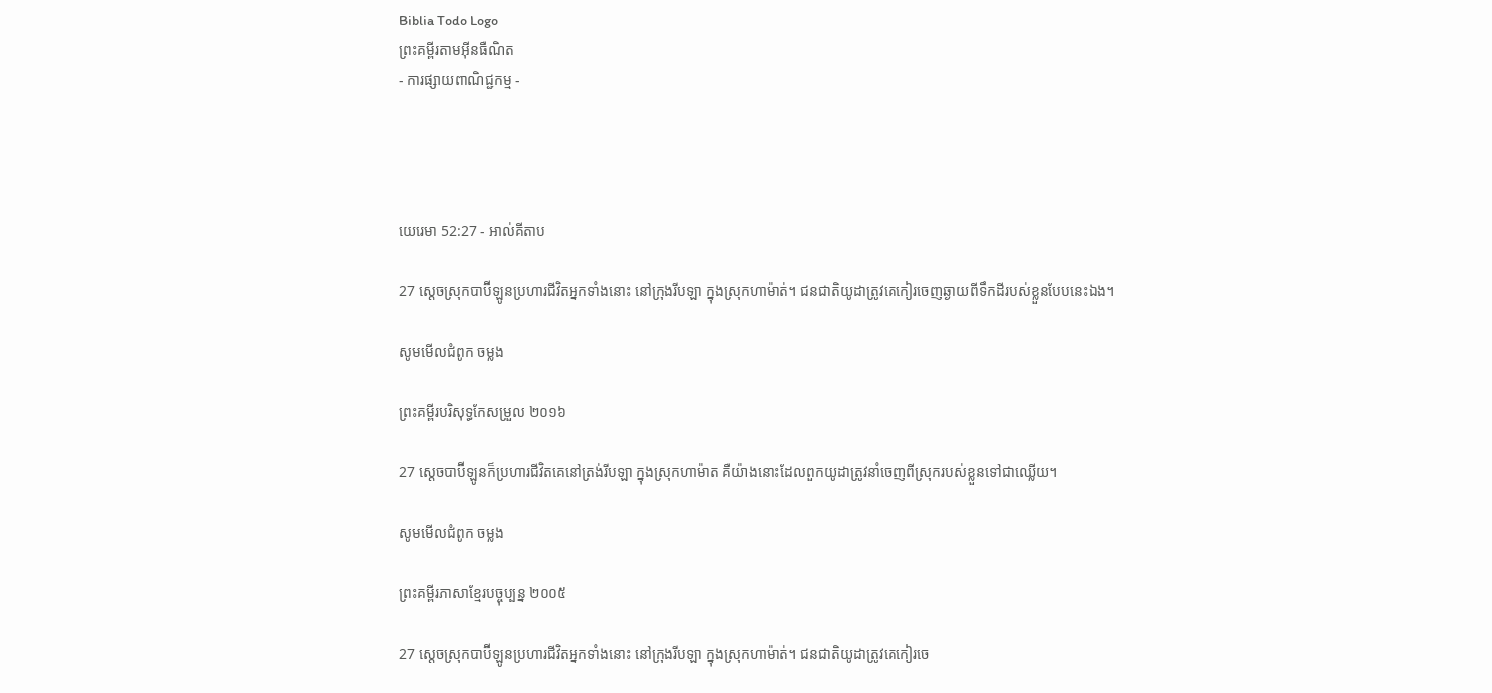Biblia Todo Logo
ព្រះគម្ពីរតាមអ៊ីនធឺណិត
- ការផ្សាយពាណិជ្ជកម្ម -




យេរេមា 52:27 - អាល់គីតាប

27 ស្ដេចស្រុកបាប៊ី‌ឡូនប្រហារជីវិតអ្នកទាំងនោះ នៅក្រុងរីបឡា ក្នុងស្រុកហា‌ម៉ាត់។ ជន‌ជាតិយូដាត្រូវគេកៀរចេញឆ្ងាយពីទឹកដីរបស់ខ្លួនបែបនេះឯង។

សូមមើលជំពូក ចម្លង

ព្រះគម្ពីរបរិសុទ្ធកែសម្រួល ២០១៦

27 ស្តេចបាប៊ីឡូនក៏ប្រហារជីវិតគេនៅត្រង់រីបឡា ក្នុងស្រុកហាម៉ាត គឺយ៉ាងនោះដែលពួកយូដាត្រូវ‌នាំចេញពីស្រុករបស់ខ្លួនទៅជាឈ្លើយ។

សូមមើលជំពូក ចម្លង

ព្រះគម្ពីរភាសាខ្មែរបច្ចុប្បន្ន ២០០៥

27 ស្ដេចស្រុកបាប៊ី‌ឡូនប្រហារជីវិតអ្នកទាំងនោះ នៅក្រុងរីបឡា ក្នុងស្រុកហា‌ម៉ាត់។ ជន‌ជាតិយូដាត្រូវគេកៀរចេ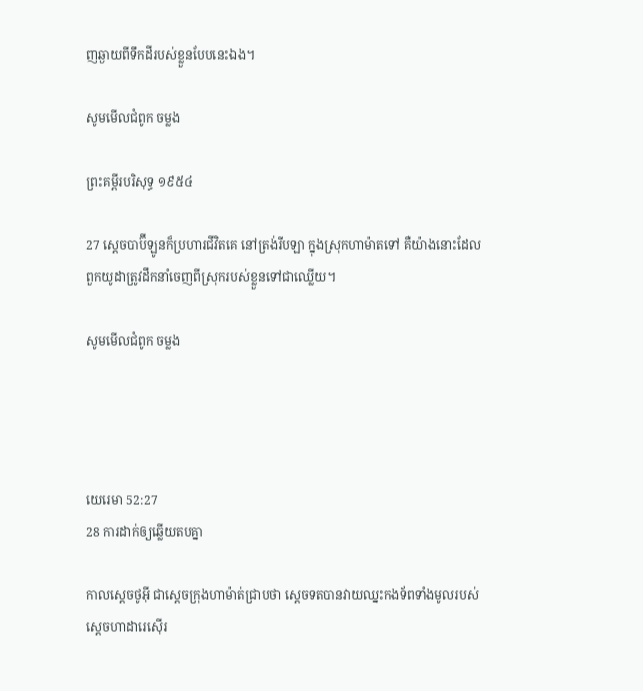ញឆ្ងាយពីទឹកដីរបស់ខ្លួនបែបនេះឯង។

សូមមើលជំពូក ចម្លង

ព្រះគម្ពីរបរិសុទ្ធ ១៩៥៤

27 ស្តេចបាប៊ីឡូនក៏ប្រហារជីវិតគេ នៅត្រង់រីបឡា ក្នុងស្រុកហាម៉ាតទៅ គឺយ៉ាងនោះដែលពួកយូដាត្រូវដឹក‌នាំចេញពីស្រុករបស់ខ្លួនទៅជាឈ្លើយ។

សូមមើលជំពូក ចម្លង




យេរេមា 52:27
28 ការដាក់ឲ្យឆ្លើយតបគ្នា

កាលស្តេចថូអ៊ី ជាស្តេចក្រុងហា‌ម៉ាត់ជ្រាបថា ស្តេចទតបានវាយឈ្នះកង‌ទ័ពទាំងមូលរបស់ស្តេចហាដា‌រេស៊ើរ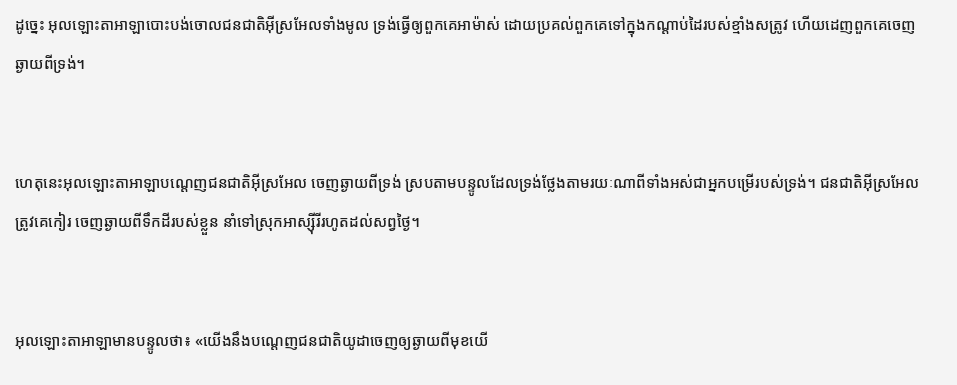ដូច្នេះ អុលឡោះ‌តាអាឡាបោះ‌បង់ចោលជន‌ជាតិអ៊ីស្រ‌អែលទាំងមូល ទ្រង់ធ្វើឲ្យពួកគេអាម៉ាស់ ដោយប្រគល់ពួកគេទៅក្នុងកណ្តាប់ដៃរបស់ខ្មាំងសត្រូវ ហើយដេញពួកគេចេញឆ្ងាយពីទ្រង់។


ហេតុនេះអុលឡោះ‌តាអាឡាបណ្តេញជន‌ជាតិអ៊ីស្រ‌អែល ចេញឆ្ងាយពីទ្រង់ ស្របតាមបន្ទូលដែលទ្រង់ថ្លែងតាមរយៈណាពីទាំងអស់ជាអ្នកបម្រើរបស់ទ្រង់។ ជន‌ជាតិអ៊ីស្រ‌អែលត្រូវគេកៀរ ចេញឆ្ងាយពីទឹកដីរបស់ខ្លួន នាំទៅស្រុកអាស្ស៊ីរីរហូតដល់សព្វថ្ងៃ។


អុលឡោះ‌តាអាឡាមានបន្ទូលថា៖ «យើងនឹងបណ្តេញជន‌ជាតិយូដាចេញឲ្យឆ្ងាយពីមុខយើ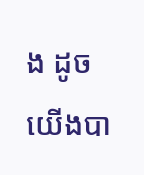ង ដូចយើងបា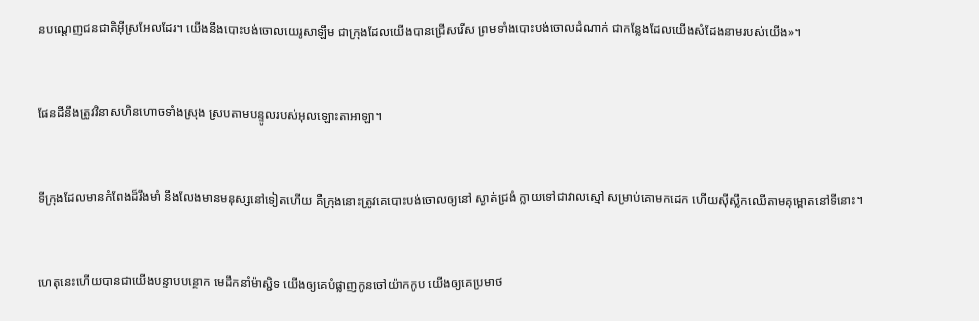នបណ្តេញជន‌ជាតិអ៊ីស្រ‌អែលដែរ។ យើងនឹងបោះបង់ចោលយេរូ‌សាឡឹម ជាក្រុងដែលយើងបានជ្រើសរើស ព្រមទាំងបោះបង់ចោលដំណាក់ ជាកន្លែងដែលយើងសំដែងនាមរបស់យើង»។


ផែនដីនឹងត្រូវវិនាសហិន‌ហោចទាំងស្រុង ស្របតាមបន្ទូលរបស់អុលឡោះ‌តាអាឡា។


ទីក្រុងដែលមានកំពែងដ៏រឹង‌មាំ នឹងលែងមានមនុស្សនៅទៀតហើយ គឺក្រុងនោះត្រូវគេបោះបង់ចោលឲ្យនៅ ស្ងាត់ជ្រងំ ក្លាយទៅជាវាលស្មៅ សម្រាប់គោមកដេក ហើយស៊ីស្លឹកឈើតាមគុម្ពោតនៅទីនោះ។


ហេតុនេះហើយបានជាយើងបន្ទាប‌បន្ថោក មេដឹកនាំម៉ាស្ជិទ យើងឲ្យគេបំផ្លាញកូនចៅយ៉ាកកូប យើងឲ្យគេប្រមាថ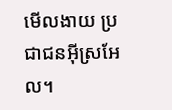មើល‌ងាយ ប្រជា‌ជនអ៊ីស្រ‌អែល។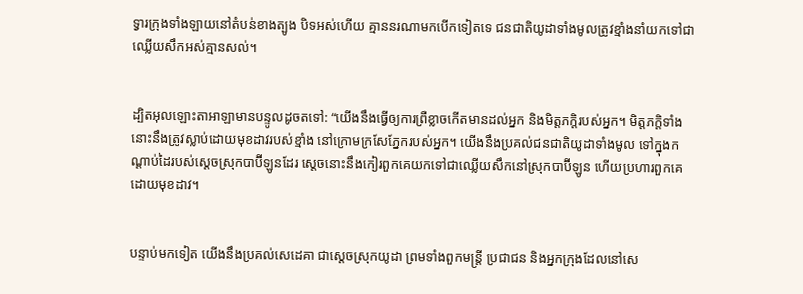ទ្វារក្រុងទាំង‌ឡាយនៅតំបន់ខាងត្បូង បិទអស់ហើយ គ្មាននរណាមកបើកទៀតទេ ជន‌ជាតិយូដាទាំងមូលត្រូវខ្មាំងនាំយកទៅជា ឈ្លើយសឹកអស់គ្មានសល់។


ដ្បិតអុលឡោះ‌តាអាឡាមានបន្ទូលដូចតទៅ: “យើងនឹងធ្វើឲ្យការព្រឺខ្លាចកើតមានដល់អ្នក និងមិត្ត‌ភក្ដិរបស់អ្នក។ មិត្ត‌ភក្ដិទាំងនោះនឹងត្រូវស្លាប់ដោយមុខដាវរបស់ខ្មាំង នៅក្រោមក្រសែ‌ភ្នែករបស់អ្នក។ យើងនឹងប្រគល់ជន‌ជាតិយូដាទាំងមូល ទៅក្នុងកណ្ដាប់ដៃរបស់ស្ដេចស្រុកបាប៊ី‌ឡូនដែរ ស្ដេចនោះនឹងកៀរពួកគេយកទៅជាឈ្លើយសឹកនៅស្រុកបាប៊ី‌ឡូន ហើយប្រហារពួកគេដោយមុខដាវ។


បន្ទាប់មកទៀត យើងនឹងប្រគល់សេដេ‌គា ជាស្ដេចស្រុកយូដា ព្រមទាំងពួកមន្ត្រី ប្រជា‌ជន និងអ្នកក្រុងដែលនៅសេ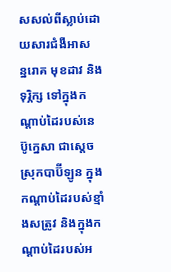ស‌សល់ពីស្លាប់ដោយ‌សារជំងឺអាសន្ន‌រោគ មុខដាវ និងទុរ្ភិក្ស ទៅក្នុងកណ្ដាប់ដៃរបស់នេប៊ូ‌ក្នេសា ជាស្ដេចស្រុកបាប៊ី‌ឡូន ក្នុងកណ្ដាប់ដៃរបស់ខ្មាំងសត្រូវ និងក្នុងកណ្ដាប់ដៃរបស់អ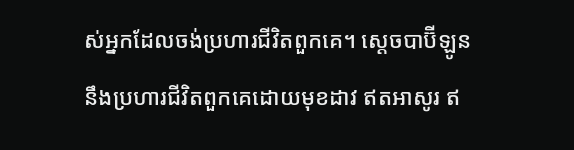ស់អ្នកដែលចង់ប្រហារជីវិតពួកគេ។ ស្ដេចបាប៊ី‌ឡូននឹងប្រហារជីវិតពួកគេដោយមុខដាវ ឥតអាសូរ ឥ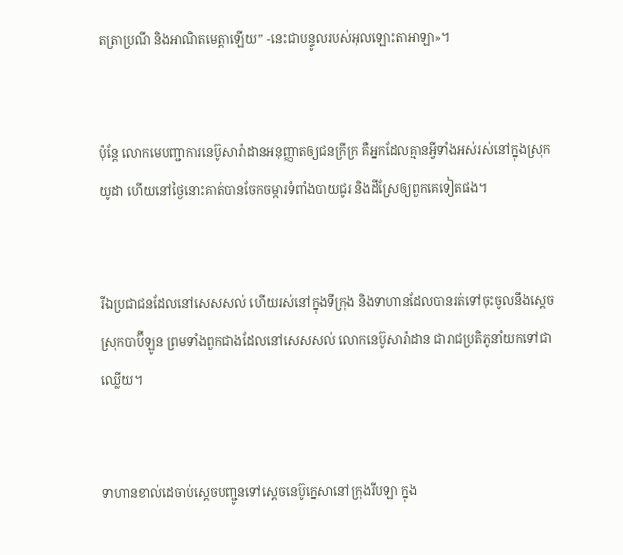តត្រាប្រណី និងអាណិតមេត្តាឡើយ” -នេះជាបន្ទូលរបស់អុលឡោះ‌តាអាឡា»។


ប៉ុន្តែ លោកមេបញ្ជា‌ការនេប៊ូ‌សារ៉ា‌ដានអនុញ្ញាតឲ្យជនក្រីក្រ គឺអ្នកដែលគ្មានអ្វីទាំងអស់រស់នៅក្នុងស្រុកយូដា ហើយនៅថ្ងៃនោះគាត់បានចែកចម្ការទំពាំង‌បាយ‌ជូរ និងដីស្រែឲ្យពួកគេទៀតផង។


រីឯប្រជា‌ជនដែលនៅសេស‌សល់ ហើយរស់នៅក្នុងទីក្រុង និងទាហានដែលបានរត់ទៅចុះចូលនឹងស្ដេចស្រុកបាប៊ី‌ឡូន ព្រមទាំងពួកជាងដែលនៅសេស‌សល់ លោកនេប៊ូ‌សារ៉ា‌ដាន ជារាជប្រតិភូនាំយកទៅជាឈ្លើយ។


ទាហានខាល់ដេចាប់ស្ដេចបញ្ជូនទៅស្តេចនេប៊ូ‌ក្នេសានៅក្រុងរីបឡា ក្នុង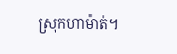ស្រុកហា‌ម៉ាត់។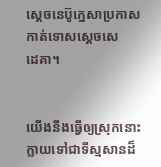ស្តេចនេប៊ូ‌ក្នេសាប្រកាសកាត់ទោសស្តេចសេដេ‌គា។


យើងនឹងធ្វើឲ្យស្រុកនោះក្លាយទៅជាទីស្មសានដ៏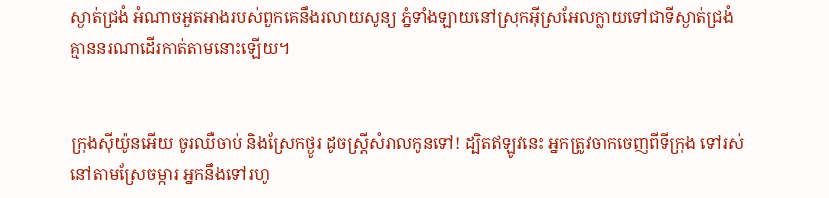ស្ងាត់ជ្រងំ អំណាចអួត‌អាងរបស់ពួកគេនឹងរលាយសូន្យ ភ្នំទាំង‌ឡាយនៅស្រុកអ៊ីស្រ‌អែលក្លាយទៅជាទីស្ងាត់ជ្រងំ គ្មាននរណាដើរកាត់តាមនោះឡើយ។


ក្រុងស៊ីយ៉ូនអើយ ចូរឈឺចាប់ និងស្រែកថ្ងូរ ដូចស្ត្រីសំរាលកូនទៅ! ដ្បិតឥឡូវនេះ អ្នកត្រូវចាកចេញពីទីក្រុង ទៅរស់នៅតាមស្រែចម្ការ អ្នកនឹងទៅរហូ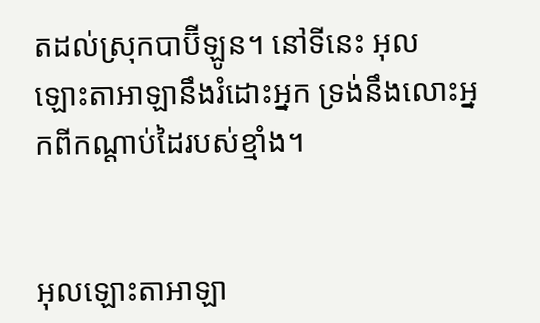តដល់ស្រុកបាប៊ី‌ឡូន។ នៅទីនេះ អុលឡោះ‌តាអាឡានឹងរំដោះអ្នក ទ្រង់នឹងលោះអ្នកពីកណ្ដាប់ដៃរបស់ខ្មាំង។


អុលឡោះ‌តាអាឡា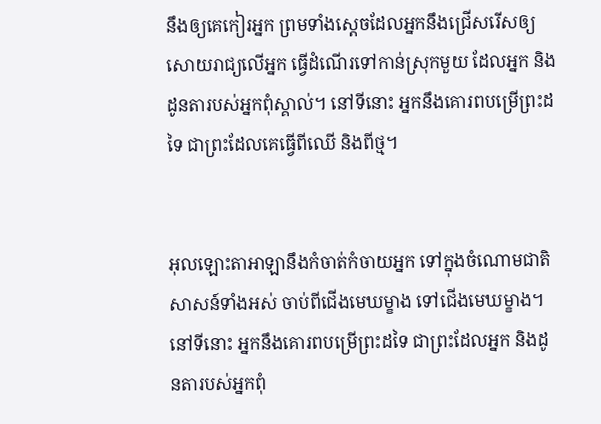នឹងឲ្យគេកៀរអ្នក ព្រមទាំងស្តេចដែលអ្នកនឹងជ្រើសរើសឲ្យសោយរាជ្យលើអ្នក ធ្វើដំណើរទៅកាន់ស្រុកមួយ ដែលអ្នក និងដូនតារបស់អ្នកពុំស្គាល់។ នៅទីនោះ អ្នកនឹងគោរពបម្រើព្រះដទៃ ជាព្រះដែលគេធ្វើពីឈើ និងពីថ្ម។


អុលឡោះ‌តាអាឡានឹងកំចាត់កំចាយអ្នក ទៅក្នុងចំណោមជាតិសាសន៍ទាំងអស់ ចាប់ពីជើងមេឃម្ខាង ទៅជើងមេឃម្ខាង។ នៅទីនោះ អ្នកនឹងគោរពបម្រើព្រះដទៃ ជាព្រះដែលអ្នក និងដូនតារបស់អ្នកពុំ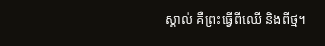ស្គាល់ គឺព្រះធ្វើពីឈើ និងពីថ្ម។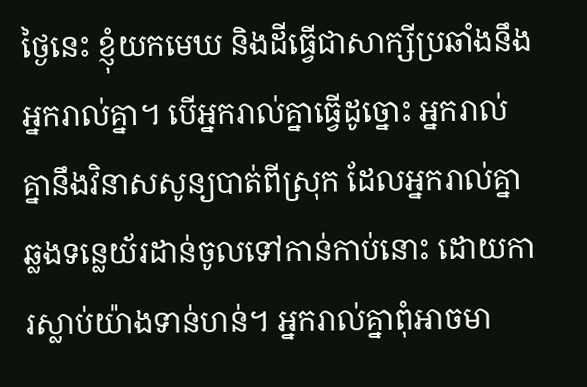ថ្ងៃនេះ ខ្ញុំយកមេឃ និងដីធ្វើជាសាក្សីប្រឆាំងនឹងអ្នករាល់គ្នា។ បើអ្នករាល់គ្នាធ្វើដូច្នោះ អ្នករាល់គ្នានឹងវិនាសសូន្យបាត់ពីស្រុក ដែលអ្នករាល់គ្នាឆ្លងទន្លេយ័រ‌ដាន់ចូលទៅកាន់កាប់នោះ ដោយការស្លាប់យ៉ាងទាន់ហន់។ អ្នករាល់គ្នាពុំអាចមា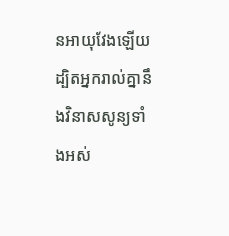នអាយុវែងឡើយ ដ្បិតអ្នករាល់គ្នានឹងវិនាសសូន្យទាំងអស់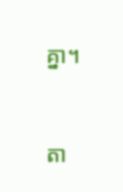គ្នា។


តា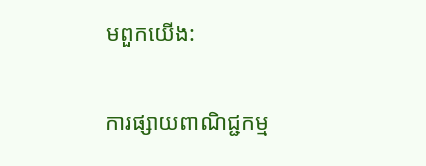មពួកយើង:

ការផ្សាយពាណិជ្ជកម្ម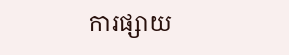ការផ្សាយ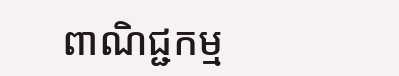ពាណិជ្ជកម្ម